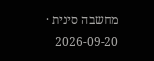מחשבה סינית · 2026-09-20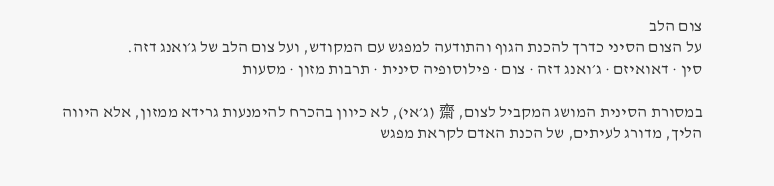צום הלב
על הצום הסיני כדרך להכנת הגוף והתודעה למפגש עם המקודש, ועל צום הלב של ג׳ואנג דזה.
סין · דאואיזם · ג׳ואנג דזה · צום · פילוסופיה סינית · תרבות מזון · מסעות

במסורת הסינית המושג המקביל לצום, 齋 (ג׳אי), לא כיוון בהכרח להימנעות גרידא ממזון, אלא היווה הליך, מדורג לעיתים, של הכנת האדם לקראת מפגש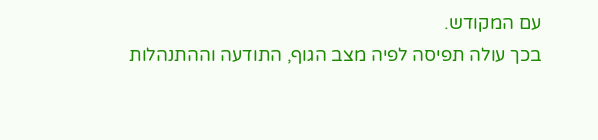עם המקודש.
בכך עולה תפיסה לפיה מצב הגוף, התודעה וההתנהלות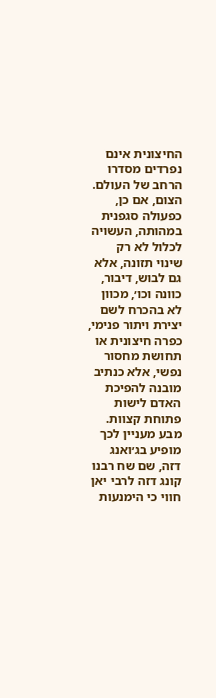החיצונית אינם נפרדים מסדרו הרחב של העולם. הצום, אם כן, כפעולה סגפנית במהותה, העשויה לכלול לא רק שינוי תזונה, אלא גם לבוש, דיבור, כוונה וכו׳, מכוון לא בהכרח לשם יצירת ויתור פנימי, כפרה חיצונית או תחושת מחסור נפשי, אלא כנתיב מובנה להפיכת האדם לישות פתוחת קצוות.
מבע מעניין לכך מופיע בג׳ואנג דזה, שם שח רבנו קונג דזה לרבי יאן חווי כי הימנעות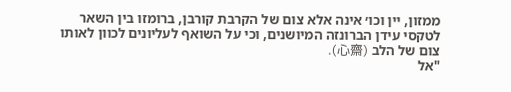ממזון, יין וכו׳ אינה אלא צום של הקרבת קורבן, ברומזו בין השאר לטקסי עידן הברונזה המיושנים, וכי על השואף לעליונים לכוון לאותו צום של הלב (心齋).
"אל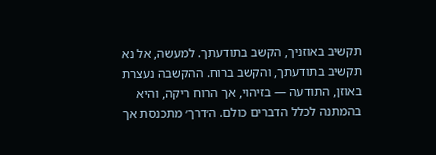תקשיב באוזניך, הקשב בתודעתך. למעשה, אל נא תקשיב בתודעתך, והקשב ברוח. ההקשבה נעצרת באוזן, התודעה — בזיהוי, אך הרוח ריקה, והיא בהמתנה לכלל הדברים כולם. ה׳דרך׳ מתכנסת אך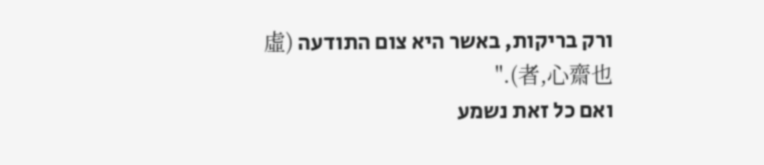ורק בריקות, באשר היא צום התודעה (虛者,心齋也)."
ואם כל זאת נשמע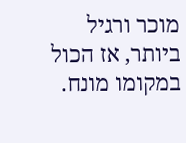מוכר ורגיל ביותר, אז הכול במקומו מונח.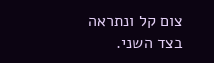צום קל ונתראה בצד השני.